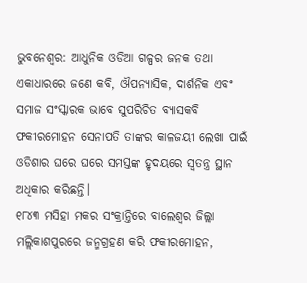ଭୁବନେଶ୍ବର: ଆଧୁନିକ ଓଡିଆ ଗଳ୍ପର ଜନକ ତଥା ଏକାଧାରରେ ଜଣେ କବି, ଔପନ୍ୟାସିକ, ଦାର୍ଶନିକ ଏବଂ ସମାଜ ସଂସ୍କାରକ ଭାବେ ସୁପରିଚିତ ବ୍ୟାସକବି ଫକୀରମୋହନ ସେନାପତି ତାଙ୍କର କାଳଜୟୀ ଲେଖା ପାଇଁ ଓଡିଶାର ଘରେ ଘରେ ସମସ୍ତଙ୍କ ହୃଦୟରେ ସ୍ୱତନ୍ତ୍ର ସ୍ଥାନ ଅଧିକାର କରିଛନ୍ତି।
୧୮୪୩ ମସିହା ମକର ସଂକ୍ରାନ୍ତିରେ ବାଲେଶ୍ୱର ଜିଲ୍ଲା ମଲ୍ଲିକାଶପୁରରେ ଜନ୍ମଗ୍ରହଣ କରି ଫକୀରମୋହନ,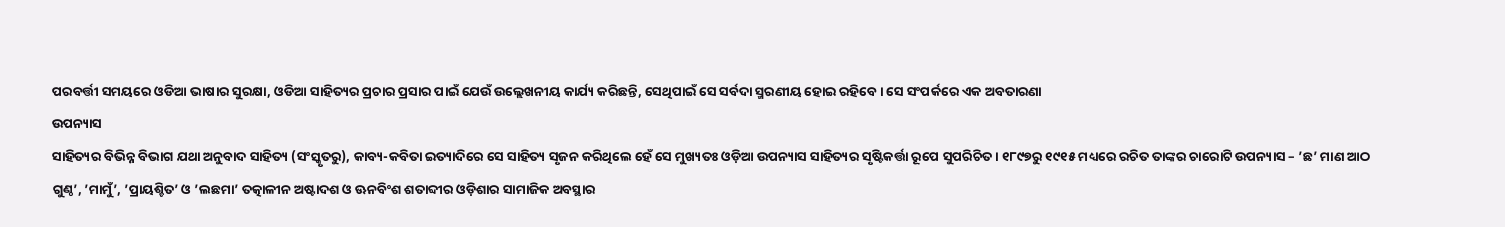ପରବର୍ତ୍ତୀ ସମୟରେ ଓଡିଆ ଭାଷାର ସୁରକ୍ଷା, ଓଡିଆ ସାହିତ୍ୟର ପ୍ରଚାର ପ୍ରସାର ପାଇଁ ଯେଉଁ ଉଲ୍ଲେଖନୀୟ କାର୍ଯ୍ୟ କରିଛନ୍ତି, ସେଥିପାଇଁ ସେ ସର୍ବଦା ସ୍ମରଣୀୟ ହୋଇ ରହିବେ। ସେ ସଂପର୍କରେ ଏକ ଅବତାରଣା
ଉପନ୍ୟାସ
ସାହିତ୍ୟର ବିଭିନ୍ନ ବିଭାଗ ଯଥା ଅନୁବାଦ ସାହିତ୍ୟ (ସଂସ୍କୃତରୁ), କାବ୍ୟ-କବିତା ଇତ୍ୟାଦିରେ ସେ ସାହିତ୍ୟ ସୃଜନ କରିଥିଲେ ହେଁ ସେ ମୁଖ୍ୟତଃ ଓଡ଼ିଆ ଉପନ୍ୟାସ ସାହିତ୍ୟର ସୃଷ୍ଟିକର୍ତ୍ତା ରୂପେ ସୁପରିଚିତ। ୧୮୯୭ରୁ ୧୯୧୫ ମଧ୍ୟରେ ରଚିତ ତାଙ୍କର ଚାରୋଟି ଉପନ୍ୟାସ – ’ଛ’ ମାଣ ଆଠ ଗୁଣ୍ଠ’, ’ମାମୁଁ’, ’ପ୍ରାୟଶ୍ଚିତ’ ଓ ’ଲଛମା’ ତତ୍କାଳୀନ ଅଷ୍ଟାଦଶ ଓ ଊନବିଂଶ ଶତାବ୍ଦୀର ଓଡ଼ିଶାର ସାମାଜିକ ଅବସ୍ଥାର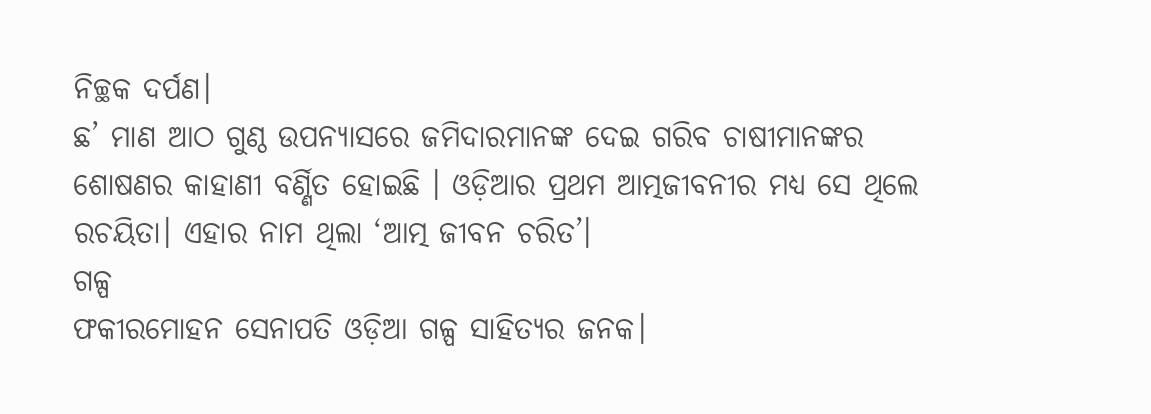ନିଚ୍ଛକ ଦର୍ପଣ।
ଛ’ ମାଣ ଆଠ ଗୁଣ୍ଠ ଉପନ୍ୟାସରେ ଜମିଦାରମାନଙ୍କ ଦେଇ ଗରିବ ଚାଷୀମାନଙ୍କର ଶୋଷଣର କାହାଣୀ ବର୍ଣ୍ଣିତ ହୋଇଛି । ଓଡ଼ିଆର ପ୍ରଥମ ଆତ୍ମଜୀବନୀର ମଧ୍ୟ ସେ ଥିଲେ ରଚୟିତା। ଏହାର ନାମ ଥିଲା ‘ଆତ୍ମ ଜୀବନ ଚରିତ’।
ଗଳ୍ପ
ଫକୀରମୋହନ ସେନାପତି ଓଡ଼ିଆ ଗଳ୍ପ ସାହିତ୍ୟର ଜନକ।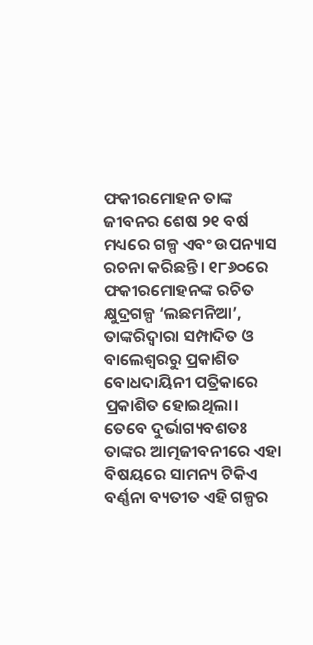ଫକୀରମୋହନ ତାଙ୍କ ଜୀବନର ଶେଷ ୨୧ ବର୍ଷ ମଧ୍ୟରେ ଗଳ୍ପ ଏବଂ ଉପନ୍ୟାସ ରଚନା କରିଛନ୍ତି। ୧୮୬୦ରେ ଫକୀରମୋହନଙ୍କ ରଚିତ କ୍ଷୁଦ୍ରଗଳ୍ପ ‘ଲଛମନିଆ’, ତାଙ୍କରିଦ୍ୱାରା ସମ୍ପାଦିତ ଓ ବାଲେଶ୍ୱରରୁ ପ୍ରକାଶିତ ବୋଧଦାୟିନୀ ପତ୍ରିକାରେ ପ୍ରକାଶିତ ହୋଇଥିଲା।
ତେବେ ଦୁର୍ଭାଗ୍ୟବଶତଃ ତାଙ୍କର ଆତ୍ମଜୀବନୀରେ ଏହା ବିଷୟରେ ସାମନ୍ୟ ଟିକିଏ ବର୍ଣ୍ଣନା ବ୍ୟତୀତ ଏହି ଗଳ୍ପର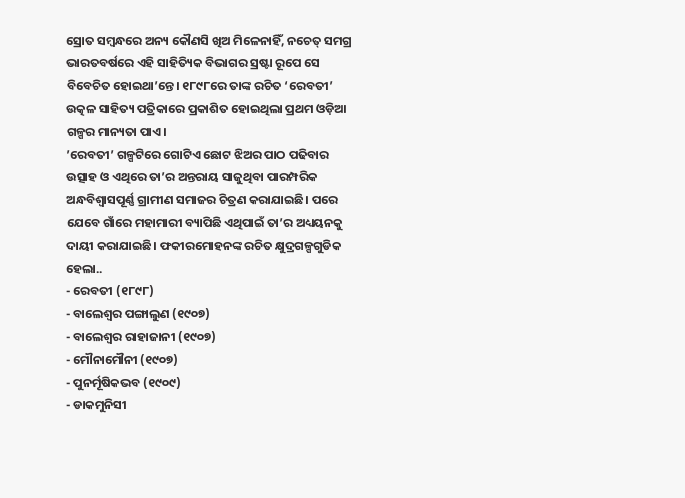ସ୍ରୋତ ସମ୍ବନ୍ଧରେ ଅନ୍ୟ କୌଣସି ଖିଅ ମିଳେନାହିଁ, ନଚେତ୍ ସମଗ୍ର ଭାରତବର୍ଷରେ ଏହି ସାହିତ୍ୟିକ ବିଭାଗର ସ୍ରଷ୍ଟା ରୂପେ ସେ ବିବେଚିତ ହୋଇଥା’ନ୍ତେ। ୧୮୯୮ରେ ତାଙ୍କ ରଚିତ ‘ରେବତୀ’ ଉତ୍କଳ ସାହିତ୍ୟ ପତ୍ରିକାରେ ପ୍ରକାଶିତ ହୋଇଥିଲା ପ୍ରଥମ ଓଡ଼ିଆ ଗଳ୍ପର ମାନ୍ୟତା ପାଏ।
’ରେବତୀ’ ଗଳ୍ପଟିରେ ଗୋଟିଏ ଛୋଟ ଝିଅର ପାଠ ପଢିବାର ଉତ୍ସାହ ଓ ଏଥିରେ ତା’ର ଅନ୍ତରାୟ ସାଜୁଥିବା ପାରମ୍ପରିକ ଅନ୍ଧବିଶ୍ୱାସପୂର୍ଣ୍ଣ ଗ୍ରାମୀଣ ସମାଜର ଚିତ୍ରଣ କରାଯାଇଛି। ପରେ ଯେବେ ଗାଁରେ ମହାମାରୀ ବ୍ୟାପିଛି ଏଥିପାଇଁ ତା’ର ଅଧ୍ୟୟନକୁ ଦାୟୀ କରାଯାଇଛି। ଫକୀରମୋହନଙ୍କ ରଚିତ କ୍ଷୁଦ୍ରଗଳ୍ପଗୁଡିକ ହେଲା..
- ରେବତୀ (୧୮୯୮)
- ବାଲେଶ୍ୱର ପଙ୍ଗାଲୁଣ (୧୯୦୭)
- ବାଲେଶ୍ୱର ରାହାଜାନୀ (୧୯୦୭)
- ମୌନାମୌନୀ (୧୯୦୭)
- ପୁନର୍ମୂଷିକଭବ (୧୯୦୯)
- ଡାକମୁନିସୀ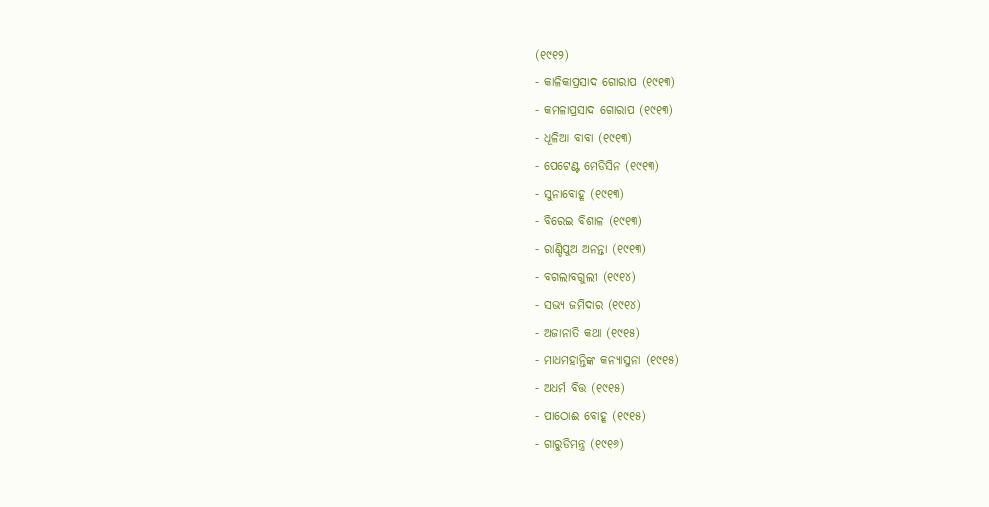(୧୯୧୨)
- କାଳିକାପ୍ରସାଦ ଗୋରାପ (୧୯୧୩)
- କମଳାପ୍ରସାଦ ଗୋରାପ (୧୯୧୩)
- ଧୂଳିଆ ବାବା (୧୯୧୩)
- ପେଟେଣ୍ଟ ମେଡିସିନ (୧୯୧୩)
- ସୁନାବୋହୂ (୧୯୧୩)
- ବିରେଇ ବିଶାଳ (୧୯୧୩)
- ରାଣ୍ଡିପୁଅ ଅନନ୍ତା (୧୯୧୩)
- ବଗଲାବଗୁଲୀ (୧୯୧୪)
- ସଭ୍ୟ ଜମିଦାର (୧୯୧୪)
- ଅଜାନାତି କଥା (୧୯୧୫)
- ମାଧମହାନ୍ତିଙ୍କ କନ୍ୟାସୁନା (୧୯୧୫)
- ଅଧର୍ମ ବିତ୍ତ (୧୯୧୫)
- ପାଠୋଈ ବୋହୂ (୧୯୧୫)
- ଗାରୁଡିମନ୍ତ୍ର (୧୯୧୬)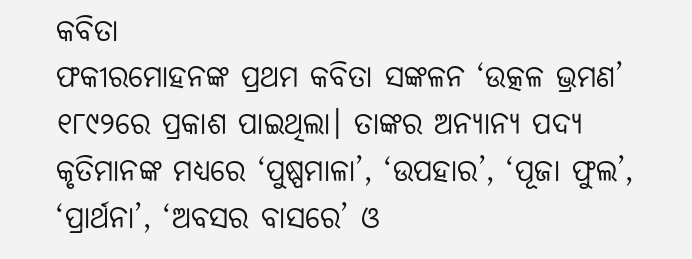କବିତା
ଫକୀରମୋହନଙ୍କ ପ୍ରଥମ କବିତା ସଙ୍କଳନ ‘ଉତ୍କଳ ଭ୍ରମଣ’ ୧୮୯୨ରେ ପ୍ରକାଶ ପାଇଥିଲା। ତାଙ୍କର ଅନ୍ୟାନ୍ୟ ପଦ୍ୟ କୃତିମାନଙ୍କ ମଧ୍ୟରେ ‘ପୁଷ୍ପମାଳା’, ‘ଉପହାର’, ‘ପୂଜା ଫୁଲ’, ‘ପ୍ରାର୍ଥନା’, ‘ଅବସର ବାସରେ’ ଓ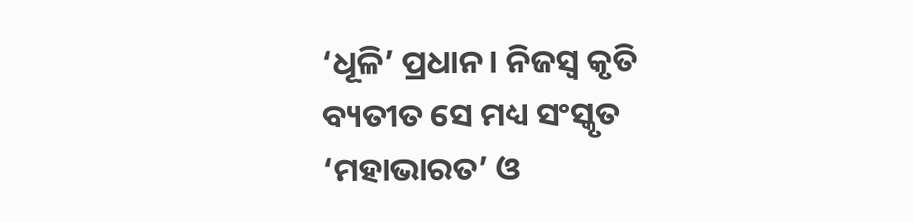‘ଧୂଳି’ ପ୍ରଧାନ। ନିଜସ୍ୱ କୃତି ବ୍ୟତୀତ ସେ ମଧ୍ୟ ସଂସ୍କୃତ ‘ମହାଭାରତ’ ଓ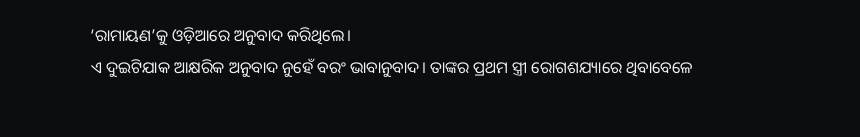‘ରାମାୟଣ’କୁ ଓଡ଼ିଆରେ ଅନୁବାଦ କରିଥିଲେ।
ଏ ଦୁଇଟିଯାକ ଆକ୍ଷରିକ ଅନୁବାଦ ନୁହେଁ ବରଂ ଭାବାନୁବାଦ। ତାଙ୍କର ପ୍ରଥମ ସ୍ତ୍ରୀ ରୋଗଶଯ୍ୟାରେ ଥିବାବେଳେ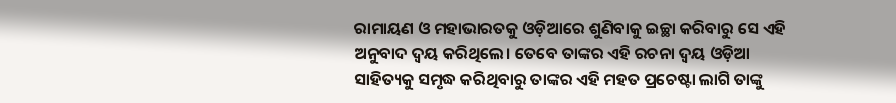ରାମାୟଣ ଓ ମହାଭାରତକୁ ଓଡ଼ିଆରେ ଶୁଣିବାକୁ ଇଚ୍ଛା କରିବାରୁ ସେ ଏହି ଅନୁବାଦ ଦ୍ୱୟ କରିଥିଲେ। ତେବେ ତାଙ୍କର ଏହି ରଚନା ଦ୍ୱୟ ଓଡ଼ିଆ ସାହିତ୍ୟକୁ ସମୃଦ୍ଧ କରିଥିବାରୁ ତାଙ୍କର ଏହି ମହତ ପ୍ରଚେଷ୍ଟା ଲାଗି ତାଙ୍କୁ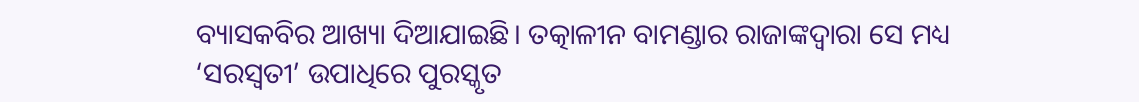ବ୍ୟାସକବିର ଆଖ୍ୟା ଦିଆଯାଇଛି। ତତ୍କାଳୀନ ବାମଣ୍ଡାର ରାଜାଙ୍କଦ୍ୱାରା ସେ ମଧ୍ୟ ‘ସରସ୍ୱତୀ’ ଉପାଧିରେ ପୁରସ୍କୃତ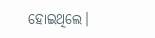ହୋଇଥିଲେ।